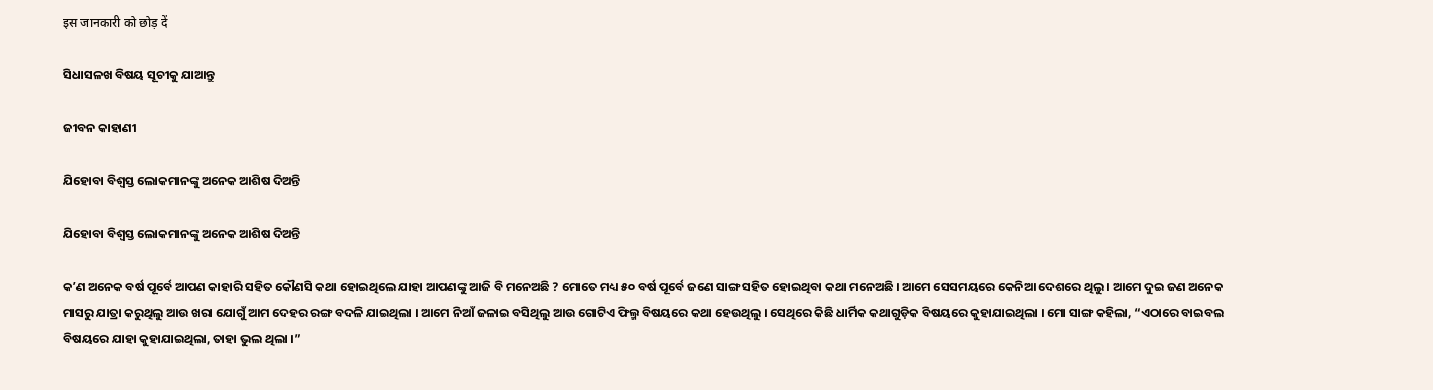इस जानकारी को छोड़ दें

ସିଧାସଳଖ ବିଷୟ ସୂଚୀକୁ ଯାଆନ୍ତୁ

ଜୀବନ କାହାଣୀ

ଯିହୋବା ବିଶ୍ୱସ୍ତ ଲୋକମାନଙ୍କୁ ଅନେକ ଆଶିଷ ଦିଅନ୍ତି

ଯିହୋବା ବିଶ୍ୱସ୍ତ ଲୋକମାନଙ୍କୁ ଅନେକ ଆଶିଷ ଦିଅନ୍ତି

କʼଣ ଅନେକ ବର୍ଷ ପୂର୍ବେ ଆପଣ କାହାରି ସହିତ କୌଣସି କଥା ହୋଇଥିଲେ ଯାହା ଆପଣଙ୍କୁ ଆଜି ବି ମନେଅଛି ? ମୋତେ ମଧ୍ୟ ୫୦ ବର୍ଷ ପୂର୍ବେ ଜଣେ ସାଙ୍ଗ ସହିତ ହୋଇଥିବା କଥା ମନେଅଛି । ଆମେ ସେସମୟରେ କେନିଆ ଦେଶରେ ଥିଲୁ । ଆମେ ଦୁଇ ଜଣ ଅନେକ ମାସରୁ ଯାତ୍ରା କରୁଥିଲୁ ଆଉ ଖରା ଯୋଗୁଁ ଆମ ଦେହର ରଙ୍ଗ ବଦଳି ଯାଇଥିଲା । ଆମେ ନିଆଁ ଜଳାଇ ବସିଥିଲୁ ଆଉ ଗୋଟିଏ ଫିଲ୍ମ ବିଷୟରେ କଥା ହେଉଥିଲୁ । ସେଥିରେ କିଛି ଧାର୍ମିକ କଥାଗୁଡ଼ିକ ବିଷୟରେ କୁହାଯାଇଥିଲା । ମୋ ସାଙ୍ଗ କହିଲା, “ଏଠାରେ ବାଇବଲ ବିଷୟରେ ଯାହା କୁହାଯାଇଥିଲା, ତାହା ଭୁଲ ଥିଲା ।”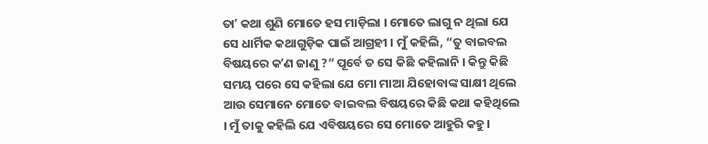ତାʼ କଥା ଶୁଣି ମୋତେ ହସ ମାଡ଼ିଲା । ମୋତେ ଲାଗୁ ନ ଥିଲା ଯେ ସେ ଧାର୍ମିକ କଥାଗୁଡ଼ିକ ପାଇଁ ଆଗ୍ରହୀ । ମୁଁ କହିଲି, “ତୁ ବାଇବଲ ବିଷୟରେ କʼଣ ଜାଣୁ ?” ପୂର୍ବେ ତ ସେ କିଛି କହିଲାନି । କିନ୍ତୁ କିଛି ସମୟ ପରେ ସେ କହିଲା ଯେ ମୋ ମାଆ ଯିହୋବାଙ୍କ ସାକ୍ଷୀ ଥିଲେ ଆଉ ସେମାନେ ମୋତେ ବାଇବଲ ବିଷୟରେ କିଛି କଥା କହିଥିଲେ । ମୁଁ ତାକୁ କହିଲି ଯେ ଏବିଷୟରେ ସେ ମୋତେ ଆହୁରି କହୁ ।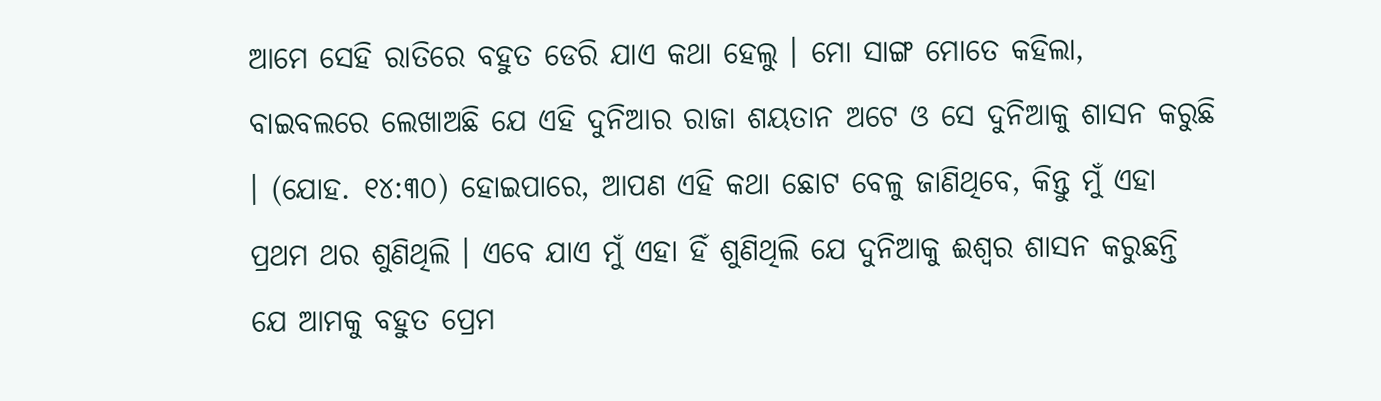ଆମେ ସେହି ରାତିରେ ବହୁତ ଡେରି ଯାଏ କଥା ହେଲୁ । ମୋ ସାଙ୍ଗ ମୋତେ କହିଲା, ବାଇବଲରେ ଲେଖାଅଛି ଯେ ଏହି ଦୁନିଆର ରାଜା ଶୟତାନ ଅଟେ ଓ ସେ ଦୁନିଆକୁ ଶାସନ କରୁଛି । (ଯୋହ. ୧୪:୩୦) ହୋଇପାରେ, ଆପଣ ଏହି କଥା ଛୋଟ ବେଳୁ ଜାଣିଥିବେ, କିନ୍ତୁ ମୁଁ ଏହା ପ୍ରଥମ ଥର ଶୁଣିଥିଲି । ଏବେ ଯାଏ ମୁଁ ଏହା ହିଁ ଶୁଣିଥିଲି ଯେ ଦୁନିଆକୁ ଈଶ୍ୱର ଶାସନ କରୁଛନ୍ତି ଯେ ଆମକୁ ବହୁତ ପ୍ରେମ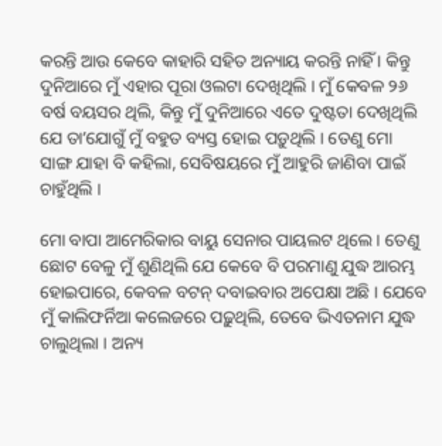କରନ୍ତି ଆଉ କେବେ କାହାରି ସହିତ ଅନ୍ୟାୟ କରନ୍ତି ନାହିଁ । କିନ୍ତୁ ଦୁନିଆରେ ମୁଁ ଏହାର ପୂରା ଓଲଟା ଦେଖିଥିଲି । ମୁଁ କେବଳ ୨୬ ବର୍ଷ ବୟସର ଥିଲି, କିନ୍ତୁ ମୁଁ ଦୁନିଆରେ ଏତେ ଦୁଷ୍ଟତା ଦେଖିଥିଲି ଯେ ତାʼଯୋଗୁଁ ମୁଁ ବହୁତ ବ୍ୟସ୍ତ ହୋଇ ପଡ଼ୁଥିଲି । ତେଣୁ ମୋ ସାଙ୍ଗ ଯାହା ବି କହିଲା, ସେବିଷୟରେ ମୁଁ ଆହୁରି ଜାଣିବା ପାଇଁ ଚାହୁଁଥିଲି ।

ମୋ ବାପା ଆମେରିକାର ବାୟୁ ସେନାର ପାୟଲଟ ଥିଲେ । ତେଣୁ ଛୋଟ ବେଳୁ ମୁଁ ଶୁଣିଥିଲି ଯେ କେବେ ବି ପରମାଣୁ ଯୁଦ୍ଧ ଆରମ୍ଭ ହୋଇପାରେ, କେବଳ ବଟନ୍‌ ଦବାଇବାର ଅପେକ୍ଷା ଅଛି । ଯେବେ ମୁଁ କାଲିଫର୍ନିଆ କଲେଜରେ ପଢ଼ୁଥିଲି, ତେବେ ଭିଏତନାମ ଯୁଦ୍ଧ ଚାଲୁଥିଲା । ଅନ୍ୟ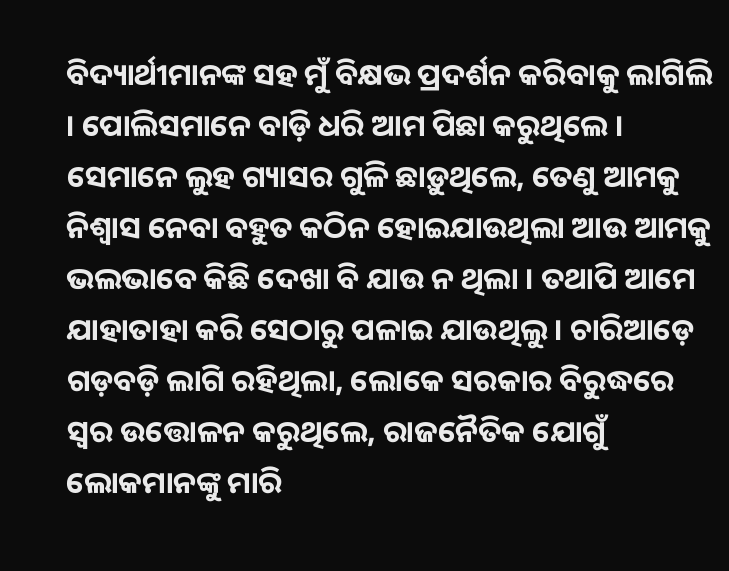ବିଦ୍ୟାର୍ଥୀମାନଙ୍କ ସହ ମୁଁ ବିକ୍ଷଭ ପ୍ରଦର୍ଶନ କରିବାକୁ ଲାଗିଲି । ପୋଲିସମାନେ ବାଡ଼ି ଧରି ଆମ ପିଛା କରୁଥିଲେ । ସେମାନେ ଲୁହ ଗ୍ୟାସର ଗୁଳି ଛାଡ଼ୁଥିଲେ, ତେଣୁ ଆମକୁ ନିଶ୍ୱାସ ନେବା ବହୁତ କଠିନ ହୋଇଯାଉଥିଲା ଆଉ ଆମକୁ ଭଲଭାବେ କିଛି ଦେଖା ବି ଯାଉ ନ ଥିଲା । ତଥାପି ଆମେ ଯାହାତାହା କରି ସେଠାରୁ ପଳାଇ ଯାଉଥିଲୁ । ଚାରିଆଡ଼େ ଗଡ଼ବଡ଼ି ଲାଗି ରହିଥିଲା, ଲୋକେ ସରକାର ବିରୁଦ୍ଧରେ ସ୍ୱର ଉତ୍ତୋଳନ କରୁଥିଲେ, ରାଜନୈତିକ ଯୋଗୁଁ ଲୋକମାନଙ୍କୁ ମାରି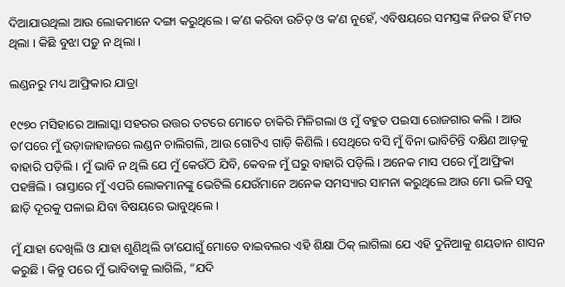ଦିଆଯାଉଥିଲା ଆଉ ଲୋକମାନେ ଦଙ୍ଗା କରୁଥିଲେ । କʼଣ କରିବା ଉଚିତ୍‌ ଓ କʼଣ ନୁହେଁ, ଏବିଷୟରେ ସମସ୍ତଙ୍କ ନିଜର ହିଁ ମତ ଥିଲା । କିଛି ବୁଝା ପଡ଼ୁ ନ ଥିଲା ।

ଲଣ୍ଡନରୁ ମଧ୍ୟ ଆଫ୍ରିକାର ଯାତ୍ରା

୧୯୭୦ ମସିହାରେ ଆଲାସ୍କା ସହରର ଉତ୍ତର ତଟରେ ମୋତେ ଚାକିରି ମିଳିଗଲା ଓ ମୁଁ ବହୁତ ପଇସା ରୋଜଗାର କଲି । ଆଉ ତାʼପରେ ମୁଁ ଉଡ଼ାଜାହାଜରେ ଲଣ୍ଡନ ଚାଲିଗଲି, ଆଉ ଗୋଟିଏ ଗାଡ଼ି କିଣିଲି । ସେଥିରେ ବସି ମୁଁ ବିନା ଭାବିଚିନ୍ତି ଦକ୍ଷିଣ ଆଡ଼କୁ ବାହାରି ପଡ଼ିଲି । ମୁଁ ଭାବି ନ ଥିଲି ଯେ ମୁଁ କେଉଁଠି ଯିବି, କେବଳ ମୁଁ ଘରୁ ବାହାରି ପଡ଼ିଲି । ଅନେକ ମାସ ପରେ ମୁଁ ଆଫ୍ରିକା ପହଞ୍ଚିଲି । ରାସ୍ତାରେ ମୁଁ ଏପରି ଲୋକମାନଙ୍କୁ ଭେଟିଲି ଯେଉଁମାନେ ଅନେକ ସମସ୍ୟାର ସାମନା କରୁଥିଲେ ଆଉ ମୋ ଭଳି ସବୁ ଛାଡ଼ି ଦୂରକୁ ପଳାଇ ଯିବା ବିଷୟରେ ଭାବୁଥିଲେ ।

ମୁଁ ଯାହା ଦେଖିଲି ଓ ଯାହା ଶୁଣିଥିଲି ତାʼଯୋଗୁଁ ମୋତେ ବାଇବଲର ଏହି ଶିକ୍ଷା ଠିକ୍‌ ଲାଗିଲା ଯେ ଏହି ଦୁନିଆକୁ ଶୟତାନ ଶାସନ କରୁଛି । କିନ୍ତୁ ପରେ ମୁଁ ଭାବିବାକୁ ଲାଗିଲି, “ଯଦି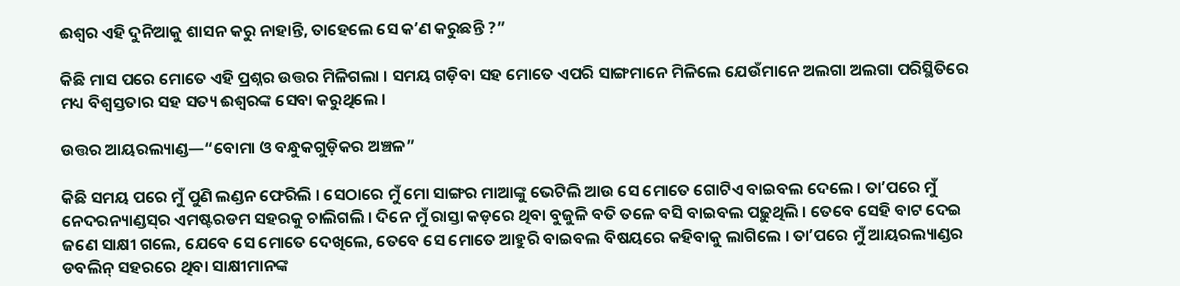ଈଶ୍ୱର ଏହି ଦୁନିଆକୁ ଶାସନ କରୁ ନାହାନ୍ତି, ତାହେଲେ ସେ କʼଣ କରୁଛନ୍ତି ?”

କିଛି ମାସ ପରେ ମୋତେ ଏହି ପ୍ରଶ୍ନର ଉତ୍ତର ମିଳିଗଲା । ସମୟ ଗଡ଼ିବା ସହ ମୋତେ ଏପରି ସାଙ୍ଗମାନେ ମିଳିଲେ ଯେଉଁମାନେ ଅଲଗା ଅଲଗା ପରିସ୍ଥିତିରେ ମଧ୍ୟ ବିଶ୍ୱସ୍ତତାର ସହ ସତ୍ୟ ଈଶ୍ୱରଙ୍କ ସେବା କରୁଥିଲେ ।

ଉତ୍ତର ଆୟରଲ୍ୟାଣ୍ଡ—“ବୋମା ଓ ବନ୍ଧୁକଗୁଡ଼ିକର ଅଞ୍ଚଳ”

କିଛି ସମୟ ପରେ ମୁଁ ପୁଣି ଲଣ୍ଡନ ଫେରିଲି । ସେଠାରେ ମୁଁ ମୋ ସାଙ୍ଗର ମାଆଙ୍କୁ ଭେଟିଲି ଆଉ ସେ ମୋତେ ଗୋଟିଏ ବାଇବଲ ଦେଲେ । ତାʼପରେ ମୁଁ ନେଦରନ୍ୟାଣ୍ଡସ୍‌ର ଏମଷ୍ଟରଡମ ସହରକୁ ଚାଲିଗଲି । ଦିନେ ମୁଁ ରାସ୍ତା କଡ଼ରେ ଥିବା ବୁଜୁଳି ବତି ତଳେ ବସି ବାଇବଲ ପଢ଼ୁଥିଲି । ତେବେ ସେହି ବାଟ ଦେଇ ଜଣେ ସାକ୍ଷୀ ଗଲେ, ଯେବେ ସେ ମୋତେ ଦେଖିଲେ, ତେବେ ସେ ମୋତେ ଆହୁରି ବାଇବଲ ବିଷୟରେ କହିବାକୁ ଲାଗିଲେ । ତାʼପରେ ମୁଁ ଆୟରଲ୍ୟାଣ୍ଡର ଡବଲିନ୍‌ ସହରରେ ଥିବା ସାକ୍ଷୀମାନଙ୍କ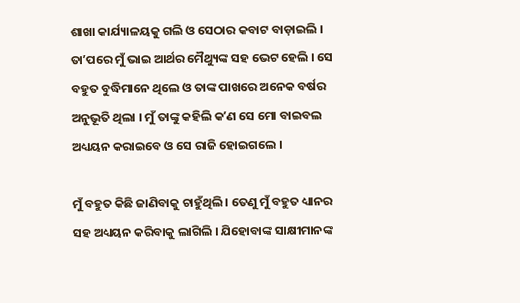ଶାଖା କାର୍ଯ୍ୟାଳୟକୁ ଗଲି ଓ ସେଠାର କବାଟ ବାଡ଼ାଇଲି । ତାʼପରେ ମୁଁ ଭାଇ ଆର୍ଥର ମୈଥ୍ୟୁଙ୍କ ସହ ଭେଟ ହେଲି । ସେ ବହୁତ ବୁଦ୍ଧିମାନେ ଥିଲେ ଓ ତାଙ୍କ ପାଖରେ ଅନେକ ବର୍ଷର ଅନୁଭୂତି ଥିଲା । ମୁଁ ତାଙ୍କୁ କହିଲି କʼଣ ସେ ମୋ ବାଇବଲ ଅଧ୍ୟୟନ କରାଇବେ ଓ ସେ ରାଜି ହୋଇଗଲେ ।

ମୁଁ ବହୁତ କିଛି ଜାଣିବାକୁ ଚାହୁଁଥିଲି । ତେଣୁ ମୁଁ ବହୁତ ଧ୍ୟାନର ସହ ଅଧ୍ୟୟନ କରିବାକୁ ଲାଗିଲି । ଯିହୋବାଙ୍କ ସାକ୍ଷୀମାନଙ୍କ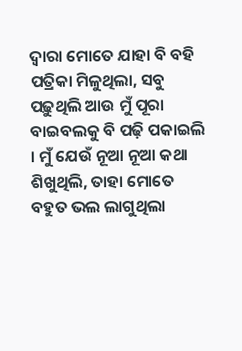ଦ୍ୱାରା ମୋତେ ଯାହା ବି ବହି ପତ୍ରିକା ମିଳୁଥିଲା, ସବୁ ପଢ଼ୁଥିଲି ଆଉ ମୁଁ ପୂରା ବାଇବଲକୁ ବି ପଢ଼ି ପକାଇଲି । ମୁଁ ଯେଉଁ ନୂଆ ନୂଆ କଥା ଶିଖୁଥିଲି, ତାହା ମୋତେ ବହୁତ ଭଲ ଲାଗୁଥିଲା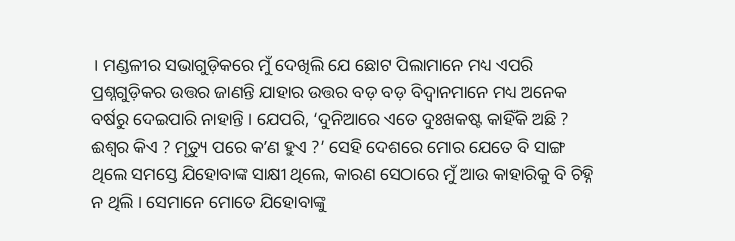। ମଣ୍ଡଳୀର ସଭାଗୁଡ଼ିକରେ ମୁଁ ଦେଖିଲି ଯେ ଛୋଟ ପିଲାମାନେ ମଧ୍ୟ ଏପରି ପ୍ରଶ୍ନଗୁଡ଼ିକର ଉତ୍ତର ଜାଣନ୍ତି ଯାହାର ଉତ୍ତର ବଡ଼ ବଡ଼ ବିଦ୍ୱାନମାନେ ମଧ୍ୟ ଅନେକ ବର୍ଷରୁ ଦେଇପାରି ନାହାନ୍ତି । ଯେପରି, ‘ଦୁନିଆରେ ଏତେ ଦୁଃଖକଷ୍ଟ କାହିଁକି ଅଛି ? ଈଶ୍ୱର କିଏ ? ମୃତ୍ୟୁ ପରେ କʼଣ ହୁଏ ?’ ସେହି ଦେଶରେ ମୋର ଯେତେ ବି ସାଙ୍ଗ ଥିଲେ ସମସ୍ତେ ଯିହୋବାଙ୍କ ସାକ୍ଷୀ ଥିଲେ, କାରଣ ସେଠାରେ ମୁଁ ଆଉ କାହାରିକୁ ବି ଚିହ୍ନି ନ ଥିଲି । ସେମାନେ ମୋତେ ଯିହୋବାଙ୍କୁ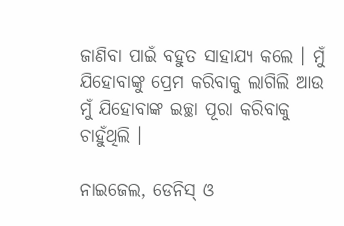ଜାଣିବା ପାଇଁ ବହୁତ ସାହାଯ୍ୟ କଲେ । ମୁଁ ଯିହୋବାଙ୍କୁ ପ୍ରେମ କରିବାକୁ ଲାଗିଲି ଆଉ ମୁଁ ଯିହୋବାଙ୍କ ଇଚ୍ଛା ପୂରା କରିବାକୁ ଚାହୁଁଥିଲି ।

ନାଇଜେଲ, ଡେନିସ୍‌ ଓ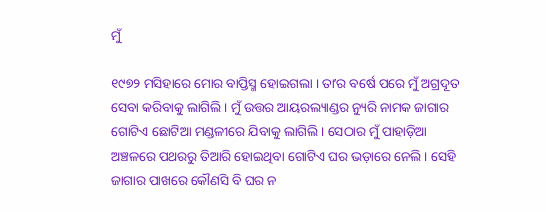ମୁଁ

୧୯୭୨ ମସିହାରେ ମୋର ବାପ୍ତିସ୍ମ ହୋଇଗଲା । ତାʼର ବର୍ଷେ ପରେ ମୁଁ ଅଗ୍ରଦୂତ ସେବା କରିବାକୁ ଲାଗିଲି । ମୁଁ ଉତ୍ତର ଆୟରଲ୍ୟାଣ୍ଡର ନ୍ୟୁରି ନାମକ ଜାଗାର ଗୋଟିଏ ଛୋଟିଆ ମଣ୍ଡଳୀରେ ଯିବାକୁ ଲାଗିଲି । ସେଠାର ମୁଁ ପାହାଡ଼ିଆ ଅଞ୍ଚଳରେ ପଥରରୁ ତିଆରି ହୋଇଥିବା ଗୋଟିଏ ଘର ଭଡ଼ାରେ ନେଲି । ସେହି ଜାଗାର ପାଖରେ କୌଣସି ବି ଘର ନ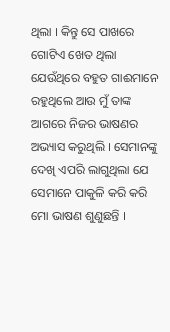ଥିଲା । କିନ୍ତୁ ସେ ପାଖରେ ଗୋଟିଏ ଖେତ ଥିଲା ଯେଉଁଥିରେ ବହୁତ ଗାଈମାନେ ରହୁଥିଲେ ଆଉ ମୁଁ ତାଙ୍କ ଆଗରେ ନିଜର ଭାଷଣର ଅଭ୍ୟାସ କରୁଥିଲି । ସେମାନଙ୍କୁ ଦେଖି ଏପରି ଲାଗୁଥିଲା ଯେ ସେମାନେ ପାକୁଳି କରି କରି ମୋ ଭାଷଣ ଶୁଣୁଛନ୍ତି ।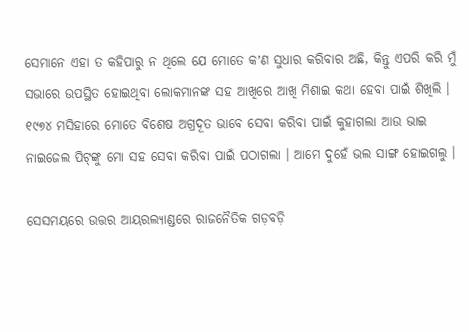ସେମାନେ ଏହା ତ କହିପାରୁ ନ ଥିଲେ ଯେ ମୋତେ କʼଣ ସୁଧାର କରିବାର ଅଛି, କିନ୍ତୁ ଏପରି କରି ମୁଁ ସଭାରେ ଉପସ୍ଥିତ ହୋଇଥିବା ଲୋକମାନଙ୍କ ସହ ଆଖିରେ ଆଖି ମିଶାଇ କଥା ହେବା ପାଇଁ ଶିଖିଲି । ୧୯୭୪ ମସିହାରେ ମୋତେ ବିଶେଷ ଅଗ୍ରଦୂତ ଭାବେ ସେବା କରିବା ପାଇଁ କୁହାଗଲା ଆଉ ଭାଇ ନାଇଜେଲ ପିଟ୍‌ଙ୍କୁ ମୋ ସହ ସେବା କରିବା ପାଇଁ ପଠାଗଲା । ଆମେ ଦୁହେଁ ଭଲ ସାଙ୍ଗ ହୋଇଗଲୁ ।

ସେସମୟରେ ଉତ୍ତର ଆୟରଲ୍ୟାଣ୍ଡରେ ରାଜନୈତିକ ଗଡ଼ବଡ଼ି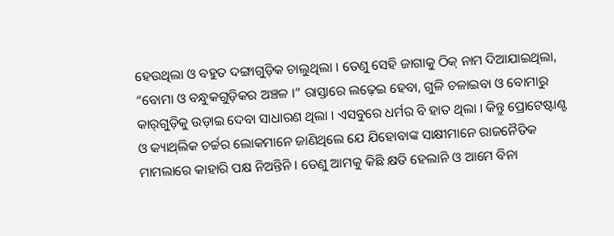ହେଉଥିଲା ଓ ବହୁତ ଦଙ୍ଗାଗୁଡ଼ିକ ଚାଲୁଥିଲା । ତେଣୁ ସେହି ଜାଗାକୁ ଠିକ୍‌ ନାମ ଦିଆଯାଇଥିଲା, “ବୋମା ଓ ବନ୍ଧୁକଗୁଡ଼ିକର ଅଞ୍ଚଳ ।” ରାସ୍ତାରେ ଲଢ଼େଇ ହେବା, ଗୁଳି ଚଳାଇବା ଓ ବୋମାରୁ କାର୍‌ଗୁଡ଼ିକୁ ଉଡ଼ାଇ ଦେବା ସାଧାରଣ ଥିଲା । ଏସବୁରେ ଧର୍ମର ବି ହାତ ଥିଲା । କିନ୍ତୁ ପ୍ରୋଟେଷ୍ଟାଣ୍ଟ ଓ କ୍ୟାଥ୍‌ଲିକ ଚର୍ଚ୍ଚର ଲୋକମାନେ ଜାଣିଥିଲେ ଯେ ଯିହୋବାଙ୍କ ସାକ୍ଷୀମାନେ ରାଜନୈତିକ ମାମଲାରେ କାହାରି ପକ୍ଷ ନିଅନ୍ତିନି । ତେଣୁ ଆମକୁ କିଛି କ୍ଷତି ହେଲାନି ଓ ଆମେ ବିନା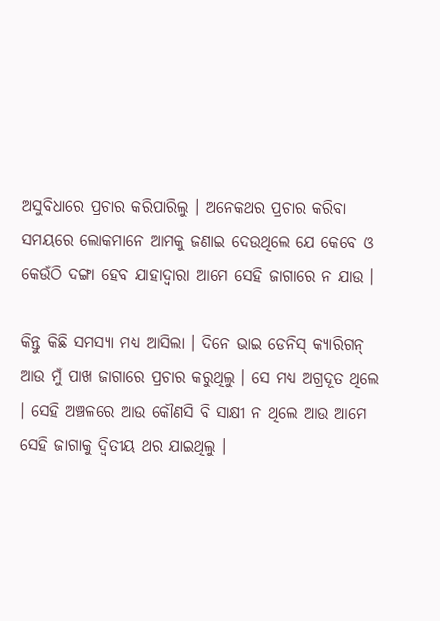ଅସୁବିଧାରେ ପ୍ରଚାର କରିପାରିଲୁ । ଅନେକଥର ପ୍ରଚାର କରିବା ସମୟରେ ଲୋକମାନେ ଆମକୁ ଜଣାଇ ଦେଉଥିଲେ ଯେ କେବେ ଓ କେଉଁଠି ଦଙ୍ଗା ହେବ ଯାହାଦ୍ୱାରା ଆମେ ସେହି ଜାଗାରେ ନ ଯାଉ ।

କିନ୍ତୁ କିଛି ସମସ୍ୟା ମଧ୍ୟ ଆସିଲା । ଦିନେ ଭାଇ ଡେନିସ୍‌ କ୍ୟାରିଗନ୍‌ ଆଉ ମୁଁ ପାଖ ଜାଗାରେ ପ୍ରଚାର କରୁଥିଲୁ । ସେ ମଧ୍ୟ ଅଗ୍ରଦୂତ ଥିଲେ । ସେହି ଅଞ୍ଚଳରେ ଆଉ କୌଣସି ବି ସାକ୍ଷୀ ନ ଥିଲେ ଆଉ ଆମେ ସେହି ଜାଗାକୁ ଦ୍ୱିତୀୟ ଥର ଯାଇଥିଲୁ ।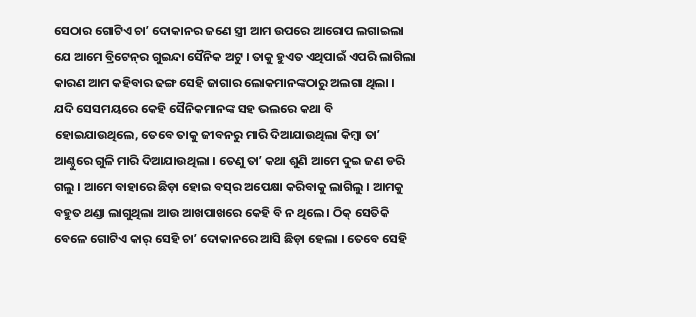ସେଠାର ଗୋଟିଏ ଚାʼ ଦୋକାନର ଜଣେ ସ୍ତ୍ରୀ ଆମ ଉପରେ ଆରୋପ ଲଗାଇଲା ଯେ ଆମେ ବ୍ରିଟେନ୍‌ର ଗୁଇନ୍ଦା ସୈନିକ ଅଟୁ । ତାକୁ ହୁଏତ ଏଥିପାଇଁ ଏପରି ଲାଗିଲା କାରଣ ଆମ କହିବାର ଢଙ୍ଗ ସେହି ଜାଗାର ଲୋକମାନଙ୍କଠାରୁ ଅଲଗା ଥିଲା । ଯଦି ସେସମୟରେ କେହି ସୈନିକମାନଙ୍କ ସହ ଭଲରେ କଥା ବି ହୋଇଯାଉଥିଲେ, ତେବେ ତାକୁ ଜୀବନରୁ ମାରି ଦିଆଯାଉଥିଲା କିମ୍ବା ତାʼ ଆଣ୍ଠୁରେ ଗୁଳି ମାରି ଦିଆଯାଉଥିଲା । ତେଣୁ ତାʼ କଥା ଶୁଣି ଆମେ ଦୁଇ ଜଣ ଡରି ଗଲୁ । ଆମେ ବାହାରେ ଛିଡ଼ା ହୋଇ ବସ୍‌ର ଅପେକ୍ଷା କରିବାକୁ ଲାଗିଲୁ । ଆମକୁ ବହୁତ ଥଣ୍ଡା ଲାଗୁଥିଲା ଆଉ ଆଖପାଖରେ କେହି ବି ନ ଥିଲେ । ଠିକ୍‌ ସେତିକି ବେଳେ ଗୋଟିଏ କାର୍‌ ସେହି ଚାʼ ଦୋକାନରେ ଆସି ଛିଡ଼ା ହେଲା । ତେବେ ସେହି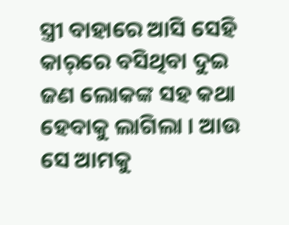ସ୍ତ୍ରୀ ବାହାରେ ଆସି ସେହି କାର୍‌ରେ ବସିଥିବା ଦୁଇ ଜଣ ଲୋକଙ୍କ ସହ କଥା ହେବାକୁ ଲାଗିଲା । ଆଉ ସେ ଆମକୁ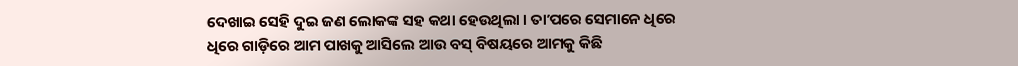ଦେଖାଇ ସେହି ଦୁଇ ଜଣ ଲୋକଙ୍କ ସହ କଥା ହେଉଥିଲା । ତାʼପରେ ସେମାନେ ଧିରେ ଧିରେ ଗାଡ଼ିରେ ଆମ ପାଖକୁ ଆସିଲେ ଆଉ ବସ୍‌ ବିଷୟରେ ଆମକୁ କିଛି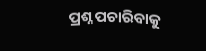ପ୍ରଶ୍ନ ପଚାରିବାକୁ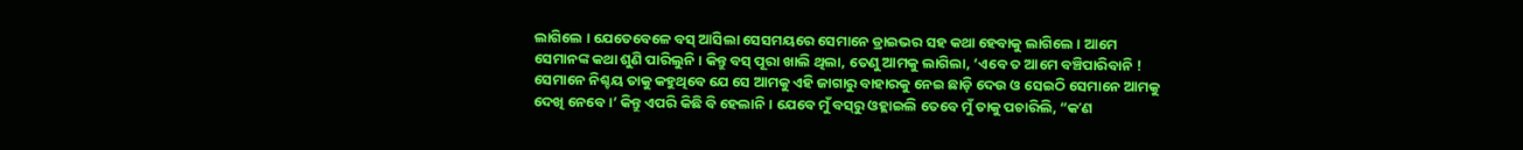ଲାଗିଲେ । ଯେତେବେଳେ ବସ୍‌ ଆସିଲା ସେସମୟରେ ସେମାନେ ଡ୍ରାଇଭର ସହ କଥା ହେବାକୁ ଲାଗିଲେ । ଆମେ ସେମାନଙ୍କ କଥା ଶୁଣି ପାରିଲୁନି । କିନ୍ତୁ ବସ୍‌ ପୂରା ଖାଲି ଥିଲା, ତେଣୁ ଆମକୁ ଲାଗିଲା, ‘ଏବେ ତ ଆମେ ବଞ୍ଚିପାରିବାନି ! ସେମାନେ ନିଶ୍ଚୟ ତାକୁ କହୁଥିବେ ଯେ ସେ ଆମକୁ ଏହି ଜାଗାରୁ ବାହାରକୁ ନେଇ ଛାଡ଼ି ଦେଉ ଓ ସେଇଠି ସେମାନେ ଆମକୁ ଦେଖି ନେବେ ।’ କିନ୍ତୁ ଏପରି କିଛି ବି ହେଲାନି । ଯେବେ ମୁଁ ବସ୍‌ରୁ ଓହ୍ଲାଇଲି ତେବେ ମୁଁ ତାକୁ ପଚାରିଲି, “କʼଣ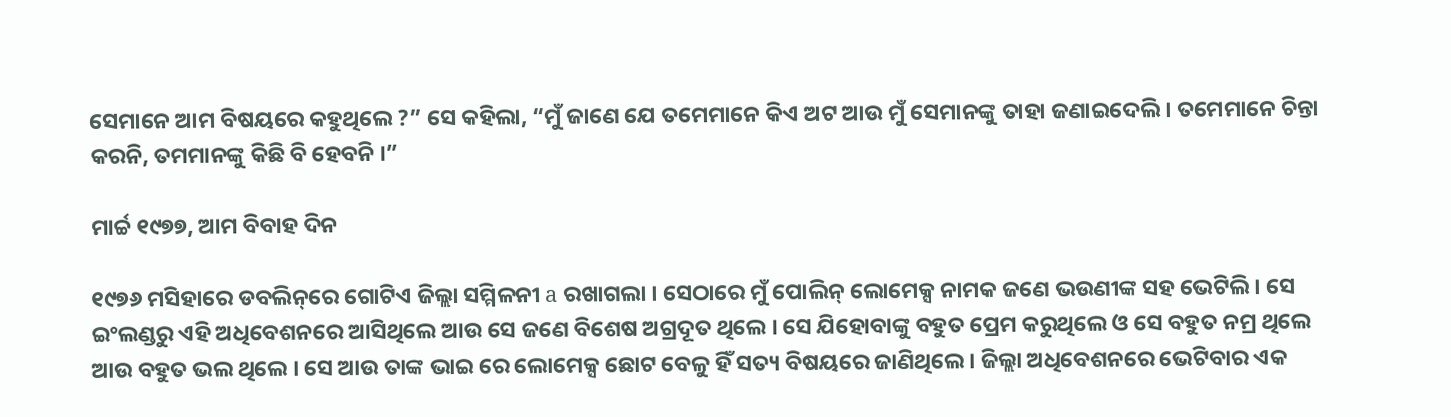ସେମାନେ ଆମ ବିଷୟରେ କହୁଥିଲେ ?” ସେ କହିଲା, “ମୁଁ ଜାଣେ ଯେ ତମେମାନେ କିଏ ଅଟ ଆଉ ମୁଁ ସେମାନଙ୍କୁ ତାହା ଜଣାଇଦେଲି । ତମେମାନେ ଚିନ୍ତା କରନି, ତମମାନଙ୍କୁ କିଛି ବି ହେବନି ।”

ମାର୍ଚ୍ଚ ୧୯୭୭, ଆମ ବିବାହ ଦିନ

୧୯୭୬ ମସିହାରେ ଡବଲିନ୍‌ରେ ଗୋଟିଏ ଜିଲ୍ଲା ସମ୍ମିଳନୀ a ରଖାଗଲା । ସେଠାରେ ମୁଁ ପୋଲିନ୍‌ ଲୋମେକ୍ସ ନାମକ ଜଣେ ଭଉଣୀଙ୍କ ସହ ଭେଟିଲି । ସେ ଇଂଲଣ୍ଡରୁ ଏହି ଅଧିବେଶନରେ ଆସିଥିଲେ ଆଉ ସେ ଜଣେ ବିଶେଷ ଅଗ୍ରଦୂତ ଥିଲେ । ସେ ଯିହୋବାଙ୍କୁ ବହୁତ ପ୍ରେମ କରୁଥିଲେ ଓ ସେ ବହୁତ ନମ୍ର ଥିଲେ ଆଉ ବହୁତ ଭଲ ଥିଲେ । ସେ ଆଉ ତାଙ୍କ ଭାଇ ରେ ଲୋମେକ୍ସ ଛୋଟ ବେଳୁ ହିଁ ସତ୍ୟ ବିଷୟରେ ଜାଣିଥିଲେ । ଜିଲ୍ଲା ଅଧିବେଶନରେ ଭେଟିବାର ଏକ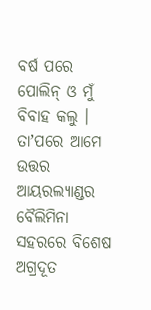ବର୍ଷ ପରେ ପୋଲିନ୍‌ ଓ ମୁଁ ବିବାହ କଲୁ । ତାʼପରେ ଆମେ ଉତ୍ତର ଆୟରଲ୍ୟାଣ୍ଡର ବୈଲିମିନା ସହରରେ ବିଶେଷ ଅଗ୍ରଦୂତ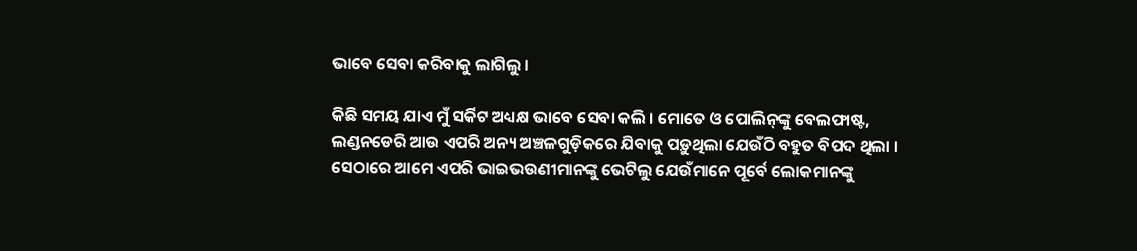ଭାବେ ସେବା କରିବାକୁ ଲାଗିଲୁ ।

କିଛି ସମୟ ଯାଏ ମୁଁ ସର୍କିଟ ଅଧ୍ୟକ୍ଷ ଭାବେ ସେବା କଲି । ମୋତେ ଓ ପୋଲିନ୍‌ଙ୍କୁ ବେଲଫାଷ୍ଟ, ଲଣ୍ଡନଡେରି ଆଉ ଏପରି ଅନ୍ୟ ଅଞ୍ଚଳଗୁଡ଼ିକରେ ଯିବାକୁ ପଡ଼ୁଥିଲା ଯେଉଁଠି ବହୁତ ବିପଦ ଥିଲା । ସେଠାରେ ଆମେ ଏପରି ଭାଇଭଉଣୀମାନଙ୍କୁ ଭେଟିଲୁ ଯେଉଁମାନେ ପୂର୍ବେ ଲୋକମାନଙ୍କୁ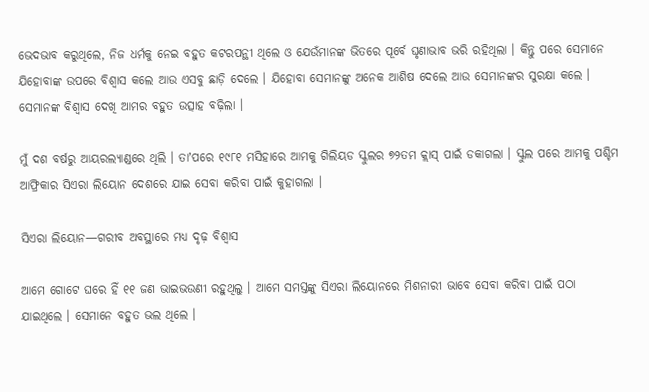ଭେଦଭାବ କରୁଥିଲେ, ନିଜ ଧର୍ମକୁ ନେଇ ବହୁତ କଟରପନ୍ଥୀ ଥିଲେ ଓ ଯେଉଁମାନଙ୍କ ଭିତରେ ପୂର୍ବେ ଘୃଣାଭାବ ଭରି ରହିଥିଲା । କିନ୍ତୁ ପରେ ସେମାନେ ଯିହୋବାଙ୍କ ଉପରେ ବିଶ୍ୱାସ କଲେ ଆଉ ଏସବୁ ଛାଡ଼ି ଦେଲେ । ଯିହୋବା ସେମାନଙ୍କୁ ଅନେକ ଆଶିଷ ଦେଲେ ଆଉ ସେମାନଙ୍କର ସୁରକ୍ଷା କଲେ । ସେମାନଙ୍କ ବିଶ୍ୱାସ ଦେଖି ଆମର ବହୁତ ଉତ୍ସାହ ବଢ଼ିଲା ।

ମୁଁ ଦଶ ବର୍ଷରୁ ଆୟରଲ୍ୟାଣ୍ଡରେ ଥିଲି । ତାʼପରେ ୧୯୮୧ ମସିହାରେ ଆମକୁ ଗିଲିୟଡ ସ୍କୁଲର ୭୨ତମ କ୍ଲାସ୍‌ ପାଇଁ ଡକାଗଲା । ସ୍କୁଲ ପରେ ଆମକୁ ପଶ୍ଚିମ ଆଫ୍ରିକାର ସିଏରା ଲିୟୋନ ଦେଶରେ ଯାଇ ସେବା କରିବା ପାଇଁ କୁହାଗଲା ।

ସିଏରା ଲିୟୋନ—ଗରୀବ ଅବସ୍ଥାରେ ମଧ୍ୟ ଦୃଢ଼ ବିଶ୍ୱାସ

ଆମେ ଗୋଟେ ଘରେ ହିଁ ୧୧ ଜଣ ଭାଇଭଉଣୀ ରହୁଥିଲୁ । ଆମେ ସମସ୍ତଙ୍କୁ ସିଏରା ଲିୟୋନରେ ମିଶନାରୀ ଭାବେ ସେବା କରିବା ପାଇଁ ପଠା ଯାଇଥିଲେ । ସେମାନେ ବହୁତ ଭଲ ଥିଲେ ।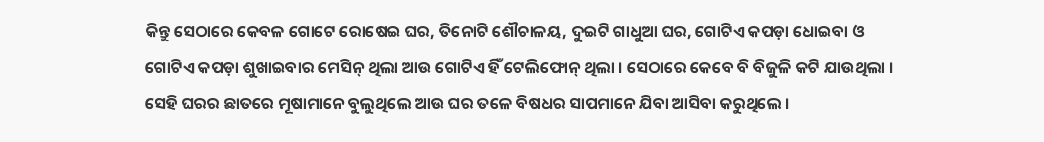କିନ୍ତୁ ସେଠାରେ କେବଳ ଗୋଟେ ରୋଷେଇ ଘର, ତିନୋଟି ଶୌଚାଳୟ, ଦୁଇଟି ଗାଧୁଆ ଘର, ଗୋଟିଏ କପଡ଼ା ଧୋଇବା ଓ ଗୋଟିଏ କପଡ଼ା ଶୁଖାଇବାର ମେସିନ୍‌ ଥିଲା ଆଉ ଗୋଟିଏ ହିଁ ଟେଲିଫୋନ୍‌ ଥିଲା । ସେଠାରେ କେବେ ବି ବିଜୁଳି କଟି ଯାଉଥିଲା । ସେହି ଘରର ଛାତରେ ମୂଷାମାନେ ବୁଲୁଥିଲେ ଆଉ ଘର ତଳେ ବିଷଧର ସାପମାନେ ଯିବା ଆସିବା କରୁଥିଲେ ।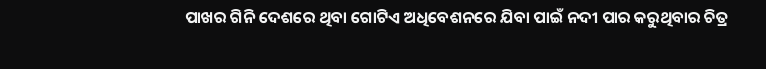ପାଖର ଗିନି ଦେଶରେ ଥିବା ଗୋଟିଏ ଅଧିବେଶନରେ ଯିବା ପାଇଁ ନଦୀ ପାର କରୁଥିବାର ଚିତ୍ର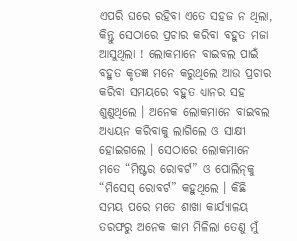ଏପରି ଘରେ ରହିବା ଏତେ ସହଜ ନ ଥିଲା, କିନ୍ତୁ ସେଠାରେ ପ୍ରଚାର କରିବା ବହୁତ ମଜା ଆସୁଥିଲା ! ଲୋକମାନେ ବାଇବଲ ପାଇଁ ବହୁତ କୃତଜ୍ଞ ମନେ କରୁଥିଲେ ଆଉ ପ୍ରଚାର କରିବା ସମୟରେ ବହୁତ ଧ୍ୟାନର ସହ ଶୁଣୁଥିଲେ । ଅନେକ ଲୋକମାନେ ବାଇବଲ ଅଧ୍ୟୟନ କରିବାକୁ ଲାଗିଲେ ଓ ସାକ୍ଷୀ ହୋଇଗଲେ । ସେଠାରେ ଲୋକମାନେ ମତେ “ମିଷ୍ଟର ରୋବର୍ଟ” ଓ ପୋଲିନ୍‌କୁ “ମିସେସ୍‌ ରୋବର୍ଟ” କହୁଥିଲେ । କିଛି ସମୟ ପରେ ମତେ ଶାଖା କାର୍ଯ୍ୟାଳୟ ତରଫରୁ ଅନେକ କାମ ମିଳିଲା ତେଣୁ ମୁଁ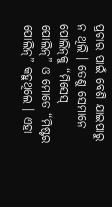ପ୍ରଚାର ପାଇଁ ବେଶି ଯାଇପାରୁ ନ ଥିଲି । ତେଣୁ ସେମାନେ ପୋଲିନ୍‌କୁ “ମିସେସ୍‌ ପୋଲିନ୍‌” ଓ ମୋତେ “ମିଷ୍ଟର ପୋଲିନ୍‌” କହୁଥିଲେ । ଏହା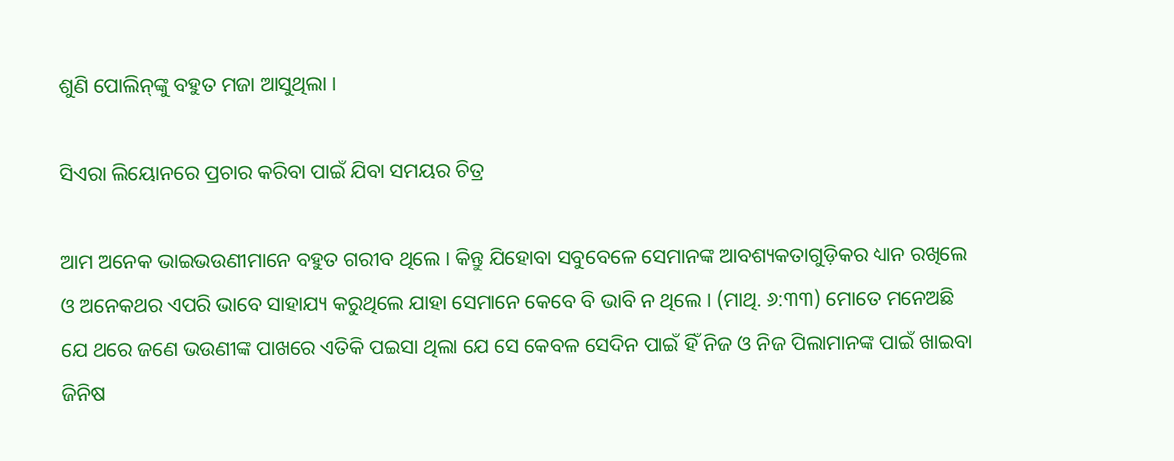ଶୁଣି ପୋଲିନ୍‌ଙ୍କୁ ବହୁତ ମଜା ଆସୁଥିଲା ।

ସିଏରା ଲିୟୋନରେ ପ୍ରଚାର କରିବା ପାଇଁ ଯିବା ସମୟର ଚିତ୍ର

ଆମ ଅନେକ ଭାଇଭଉଣୀମାନେ ବହୁତ ଗରୀବ ଥିଲେ । କିନ୍ତୁ ଯିହୋବା ସବୁବେଳେ ସେମାନଙ୍କ ଆବଶ୍ୟକତାଗୁଡ଼ିକର ଧ୍ୟାନ ରଖିଲେ ଓ ଅନେକଥର ଏପରି ଭାବେ ସାହାଯ୍ୟ କରୁଥିଲେ ଯାହା ସେମାନେ କେବେ ବି ଭାବି ନ ଥିଲେ । (ମାଥି. ୬:୩୩) ମୋତେ ମନେଅଛି ଯେ ଥରେ ଜଣେ ଭଉଣୀଙ୍କ ପାଖରେ ଏତିକି ପଇସା ଥିଲା ଯେ ସେ କେବଳ ସେଦିନ ପାଇଁ ହିଁ ନିଜ ଓ ନିଜ ପିଲାମାନଙ୍କ ପାଇଁ ଖାଇବା ଜିନିଷ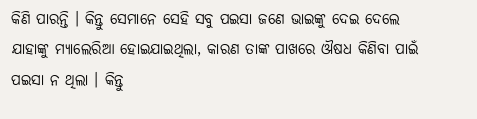କିଣି ପାରନ୍ତି । କିନ୍ତୁ ସେମାନେ ସେହି ସବୁ ପଇସା ଜଣେ ଭାଇଙ୍କୁ ଦେଇ ଦେଲେ ଯାହାଙ୍କୁ ମ୍ୟାଲେରିଆ ହୋଇଯାଇଥିଲା, କାରଣ ତାଙ୍କ ପାଖରେ ଔଷଧ କିଣିବା ପାଇଁ ପଇସା ନ ଥିଲା । କିନ୍ତୁ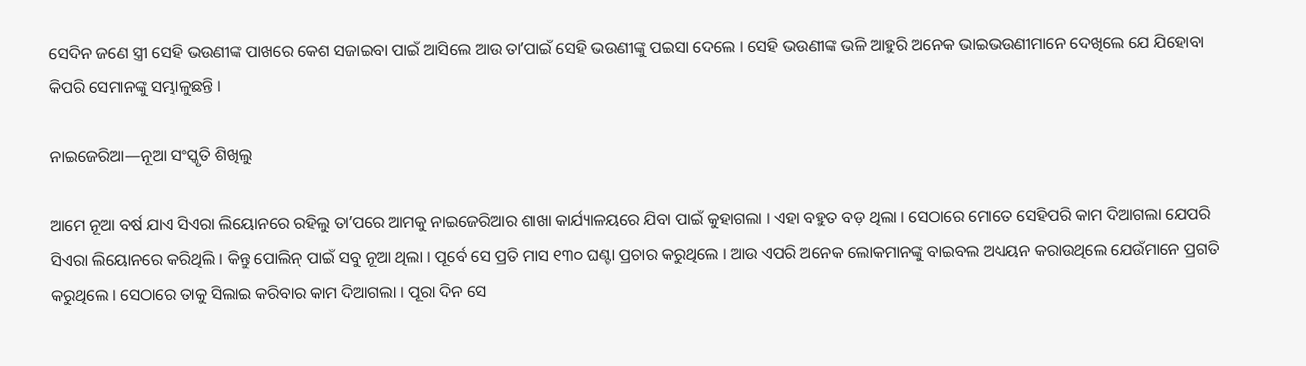ସେଦିନ ଜଣେ ସ୍ତ୍ରୀ ସେହି ଭଉଣୀଙ୍କ ପାଖରେ କେଶ ସଜାଇବା ପାଇଁ ଆସିଲେ ଆଉ ତାʼପାଇଁ ସେହି ଭଉଣୀଙ୍କୁ ପଇସା ଦେଲେ । ସେହି ଭଉଣୀଙ୍କ ଭଳି ଆହୁରି ଅନେକ ଭାଇଭଉଣୀମାନେ ଦେଖିଲେ ଯେ ଯିହୋବା କିପରି ସେମାନଙ୍କୁ ସମ୍ଭାଳୁଛନ୍ତି ।

ନାଇଜେରିଆ—ନୂଆ ସଂସ୍କୃତି ଶିଖିଲୁ

ଆମେ ନୂଆ ବର୍ଷ ଯାଏ ସିଏରା ଲିୟୋନରେ ରହିଲୁ ତାʼପରେ ଆମକୁ ନାଇଜେରିଆର ଶାଖା କାର୍ଯ୍ୟାଳୟରେ ଯିବା ପାଇଁ କୁହାଗଲା । ଏହା ବହୁତ ବଡ଼ ଥିଲା । ସେଠାରେ ମୋତେ ସେହିପରି କାମ ଦିଆଗଲା ଯେପରି ସିଏରା ଲିୟୋନରେ କରିଥିଲି । କିନ୍ତୁ ପୋଲିନ୍‌ ପାଇଁ ସବୁ ନୂଆ ଥିଲା । ପୂର୍ବେ ସେ ପ୍ରତି ମାସ ୧୩୦ ଘଣ୍ଟା ପ୍ରଚାର କରୁଥିଲେ । ଆଉ ଏପରି ଅନେକ ଲୋକମାନଙ୍କୁ ବାଇବଲ ଅଧ୍ୟୟନ କରାଉଥିଲେ ଯେଉଁମାନେ ପ୍ରଗତି କରୁଥିଲେ । ସେଠାରେ ତାକୁ ସିଲାଇ କରିବାର କାମ ଦିଆଗଲା । ପୂରା ଦିନ ସେ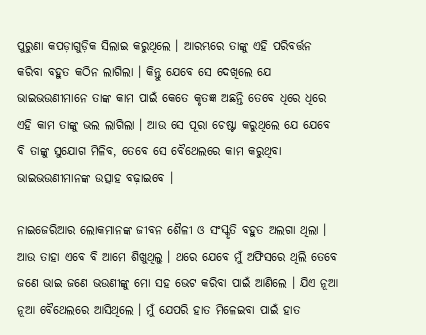ପୁରୁଣା କପଡ଼ାଗୁଡ଼ିକ ସିଲାଇ କରୁଥିଲେ । ଆରମ୍ଭରେ ତାଙ୍କୁ ଏହି ପରିବର୍ତ୍ତନ କରିବା ବହୁତ କଠିନ ଲାଗିଲା । କିନ୍ତୁ ଯେବେ ସେ ଦେଖିଲେ ଯେ ଭାଇଭଉଣୀମାନେ ତାଙ୍କ କାମ ପାଇଁ କେତେ କୃତଜ୍ଞ ଅଛନ୍ତି ତେବେ ଧିରେ ଧିରେ ଏହି କାମ ତାଙ୍କୁ ଭଲ ଲାଗିଲା । ଆଉ ସେ ପୂରା ଚେଷ୍ଟା କରୁଥିଲେ ଯେ ଯେବେ ବି ତାଙ୍କୁ ସୁଯୋଗ ମିଳିବ, ତେବେ ସେ ବୈଥେଲରେ କାମ କରୁଥିବା ଭାଇଭଉଣୀମାନଙ୍କ ଉତ୍ସାହ ବଢ଼ାଇବେ ।

ନାଇଜେରିଆର ଲୋକମାନଙ୍କ ଜୀବନ ଶୈଳୀ ଓ ସଂସ୍କୃତି ବହୁତ ଅଲଗା ଥିଲା । ଆଉ ତାହା ଏବେ ବି ଆମେ ଶିଖୁଥିଲୁ । ଥରେ ଯେବେ ମୁଁ ଅଫିସରେ ଥିଲି ତେବେ ଜଣେ ଭାଇ ଜଣେ ଭଉଣୀଙ୍କୁ ମୋ ସହ ଭେଟ କରିବା ପାଇଁ ଆଣିଲେ । ଯିଏ ନୂଆ ନୂଆ ବୈଥେଲରେ ଆସିଥିଲେ । ମୁଁ ଯେପରି ହାତ ମିଳେଇବା ପାଇଁ ହାତ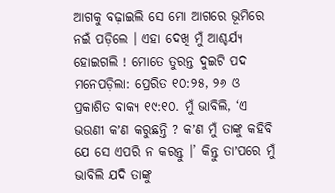ଆଗକୁ ବଢ଼ାଇଲି ସେ ମୋ ଆଗରେ ଭୂମିରେ ନଇଁ ପଡ଼ିଲେ । ଏହା ଦେଖି ମୁଁ ଆଶ୍ଚର୍ଯ୍ୟ ହୋଇଗଲି ! ମୋତେ ତୁରନ୍ତ ଦୁଇଟି ପଦ ମନେପଡ଼ିଲା: ପ୍ରେରିତ ୧୦:୨୫, ୨୬ ଓ ପ୍ରକାଶିତ ବାକ୍ୟ ୧୯:୧୦. ମୁଁ ଭାବିଲି, ‘ଏ ଭଉଣୀ କʼଣ କରୁଛନ୍ତି ? କʼଣ ମୁଁ ତାଙ୍କୁ କହିବି ଯେ ସେ ଏପରି ନ କରନ୍ତୁ ।’ କିନ୍ତୁ ତାʼପରେ ମୁଁ ଭାବିଲି ଯଦି ତାଙ୍କୁ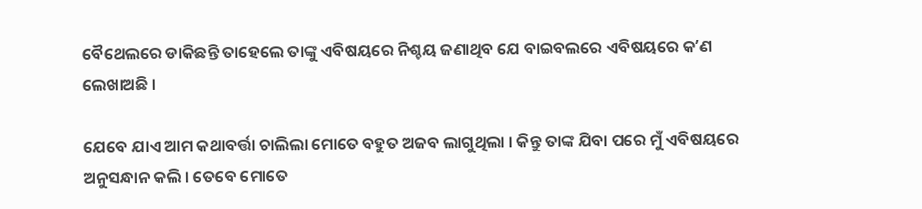ବୈଥେଲରେ ଡାକିଛନ୍ତି ତାହେଲେ ତାଙ୍କୁ ଏବିଷୟରେ ନିଶ୍ଚୟ ଜଣାଥିବ ଯେ ବାଇବଲରେ ଏବିଷୟରେ କʼଣ ଲେଖାଅଛି ।

ଯେବେ ଯାଏ ଆମ କଥାବର୍ତ୍ତା ଚାଲିଲା ମୋତେ ବହୁତ ଅଜବ ଲାଗୁଥିଲା । କିନ୍ତୁ ତାଙ୍କ ଯିବା ପରେ ମୁଁ ଏବିଷୟରେ ଅନୁସନ୍ଧାନ କଲି । ତେବେ ମୋତେ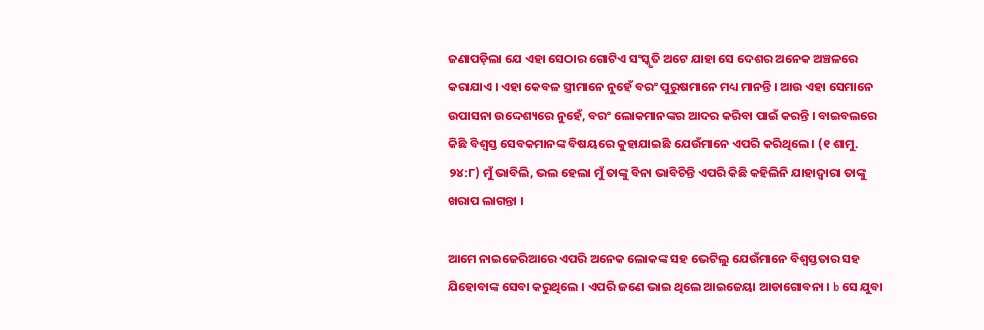ଜଣାପଡ଼ିଲା ଯେ ଏହା ସେଠାର ଗୋଟିଏ ସଂସ୍କୃତି ଅଟେ ଯାହା ସେ ଦେଶର ଅନେକ ଅଞ୍ଚଳରେ କରାଯାଏ । ଏହା କେବଳ ସ୍ତ୍ରୀମାନେ ନୁହେଁ ବରଂ ପୁରୁଷମାନେ ମଧ୍ୟ ମାନନ୍ତି । ଆଉ ଏହା ସେମାନେ ଉପାସନା ଉଦ୍ଦେଶ୍ୟରେ ନୁହେଁ, ବରଂ ଲୋକମାନଙ୍କର ଆଦର କରିବା ପାଇଁ କରନ୍ତି । ବାଇବଲରେ କିଛି ବିଶ୍ୱସ୍ତ ସେବକମାନଙ୍କ ବିଷୟରେ କୁହାଯାଇଛି ଯେଉଁମାନେ ଏପରି କରିଥିଲେ । (୧ ଶାମୁ. ୨୪:୮) ମୁଁ ଭାବିଲି, ଭଲ ହେଲା ମୁଁ ତାଙ୍କୁ ବିନା ଭାବିଚିନ୍ତି ଏପରି କିଛି କହିଲିନି ଯାହାଦ୍ୱାରା ତାଙ୍କୁ ଖରାପ ଲାଗନ୍ତା ।

ଆମେ ନାଇଜେରିଆରେ ଏପରି ଅନେକ ଲୋକଙ୍କ ସହ ଭେଟିଲୁ ଯେଉଁମାନେ ବିଶ୍ୱସ୍ତତାର ସହ ଯିହୋବାଙ୍କ ସେବା କରୁଥିଲେ । ଏପରି ଜଣେ ଭାଇ ଥିଲେ ଆଇଜେୟା ଆଡାଗୋବନା । b ସେ ଯୁବା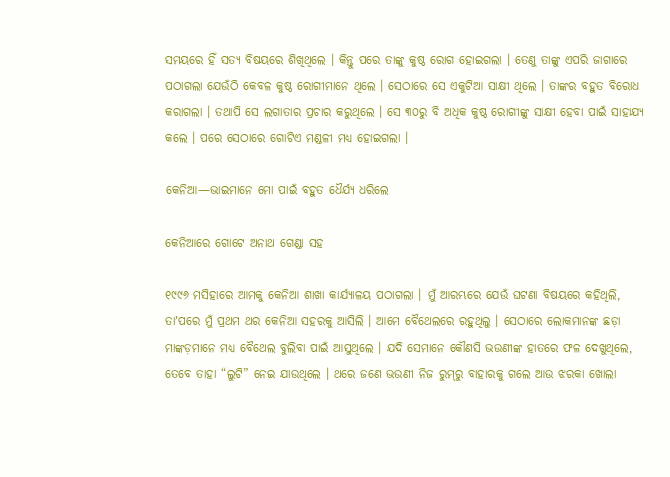ସମୟରେ ହିଁ ସତ୍ୟ ବିଷୟରେ ଶିଖିଥିଲେ । କିନ୍ତୁ ପରେ ତାଙ୍କୁ କୁଷ୍ଠ ରୋଗ ହୋଇଗଲା । ତେଣୁ ତାଙ୍କୁ ଏପରି ଜାଗାରେ ପଠାଗଲା ଯେଉଁଠି କେବଳ କୁଷ୍ଠ ରୋଗୀମାନେ ଥିଲେ । ସେଠାରେ ସେ ଏକୁଟିଆ ସାକ୍ଷୀ ଥିଲେ । ତାଙ୍କର ବହୁତ ବିରୋଧ କରାଗଲା । ତଥାପି ସେ ଲଗାତାର ପ୍ରଚାର କରୁଥିଲେ । ସେ ୩୦ରୁ ବି ଅଧିକ କୁଷ୍ଠ ରୋଗୀଙ୍କୁ ସାକ୍ଷୀ ହେବା ପାଇଁ ସାହାଯ୍ୟ କଲେ । ପରେ ସେଠାରେ ଗୋଟିଏ ମଣ୍ଡଳୀ ମଧ୍ୟ ହୋଇଗଲା ।

କେନିଆ—ଭାଇମାନେ ମୋ ପାଇଁ ବହୁତ ଧୈର୍ଯ୍ୟ ଧରିଲେ

କେନିଆରେ ଗୋଟେ ଅନାଥ ଗେଣ୍ଡା ସହ

୧୯୯୬ ମସିହାରେ ଆମକୁ କେନିଆ ଶାଖା କାର୍ଯ୍ୟାଳୟ ପଠାଗଲା । ମୁଁ ଆରମ୍ଭରେ ଯେଉଁ ଘଟଣା ବିଷୟରେ କହିଥିଲି, ତାʼପରେ ମୁଁ ପ୍ରଥମ ଥର କେନିଆ ସହରକୁ ଆସିଲି । ଆମେ ବୈଥେଲରେ ରହୁଥିଲୁ । ସେଠାରେ ଲୋକମାନଙ୍କ ଛଡ଼ା ମାଙ୍କଡ଼ମାନେ ମଧ୍ୟ ବୈଥେଲ ବୁଲିବା ପାଇଁ ଆସୁଥିଲେ । ଯଦି ସେମାନେ କୌଣସି ଭଉଣୀଙ୍କ ହାତରେ ଫଳ ଦେଖୁଥିଲେ, ତେବେ ତାହା “ଲୁଟି” ନେଇ ଯାଉଥିଲେ । ଥରେ ଜଣେ ଭଉଣୀ ନିଜ ରୁମ୍‌ରୁ ବାହାରକୁ ଗଲେ ଆଉ ଝରକା ଖୋଲା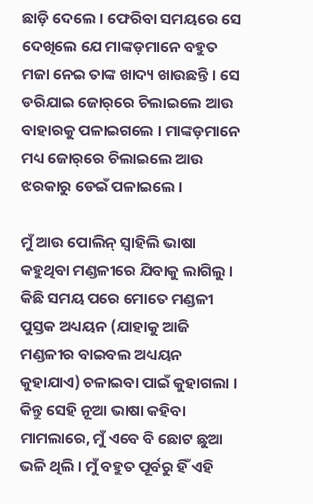ଛାଡ଼ି ଦେଲେ । ଫେରିବା ସମୟରେ ସେ ଦେଖିଲେ ଯେ ମାଙ୍କଡ଼ମାନେ ବହୁତ ମଜା ନେଇ ତାଙ୍କ ଖାଦ୍ୟ ଖାଉଛନ୍ତି । ସେ ଡରିଯାଇ ଜୋର୍‌ରେ ଚିଲାଇଲେ ଆଉ ବାହାରକୁ ପଳାଇଗଲେ । ମାଙ୍କଡ଼ମାନେ ମଧ୍ୟ ଜୋର୍‌ରେ ଚିଲାଇଲେ ଆଉ ଝରକାରୁ ଡେଇଁ ପଳାଇଲେ ।

ମୁଁ ଆଉ ପୋଲିନ୍‌ ସ୍ୱାହିଲି ଭାଷା କହୁଥିବା ମଣ୍ଡଳୀରେ ଯିବାକୁ ଲାଗିଲୁ । କିଛି ସମୟ ପରେ ମୋତେ ମଣ୍ଡଳୀ ପୁସ୍ତକ ଅଧ୍ୟୟନ (ଯାହାକୁ ଆଜି ମଣ୍ଡଳୀର ବାଇବଲ ଅଧ୍ୟୟନ କୁହାଯାଏ) ଚଳାଇବା ପାଇଁ କୁହାଗଲା । କିନ୍ତୁ ସେହି ନୂଆ ଭାଷା କହିବା ମାମଲାରେ, ମୁଁ ଏବେ ବି ଛୋଟ ଛୁଆ ଭଳି ଥିଲି । ମୁଁ ବହୁତ ପୂର୍ବରୁ ହିଁ ଏହି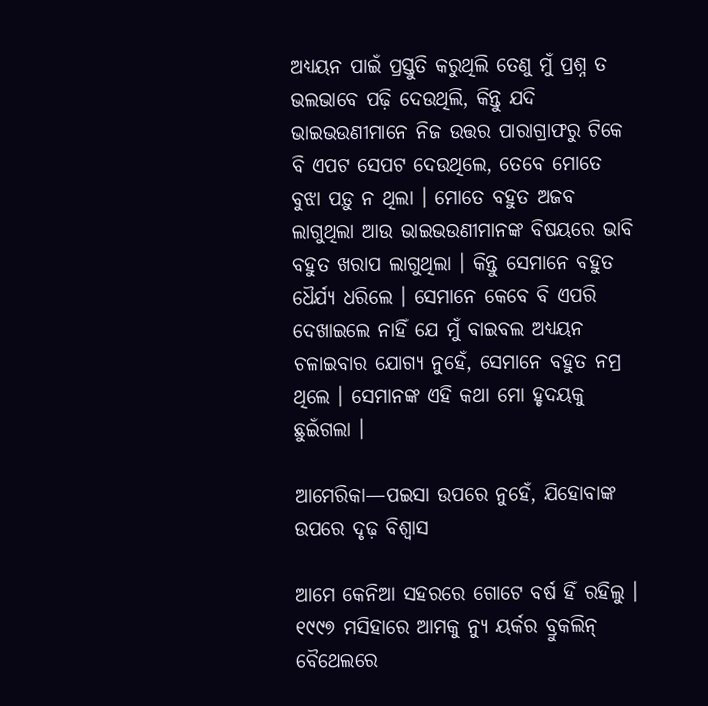ଅଧ୍ୟୟନ ପାଇଁ ପ୍ରସ୍ତୁତି କରୁଥିଲି ତେଣୁ ମୁଁ ପ୍ରଶ୍ନ ତ ଭଲଭାବେ ପଢ଼ି ଦେଉଥିଲି, କିନ୍ତୁ ଯଦି ଭାଇଭଉଣୀମାନେ ନିଜ ଉତ୍ତର ପାରାଗ୍ରାଫରୁ ଟିକେ ବି ଏପଟ ସେପଟ ଦେଉଥିଲେ, ତେବେ ମୋତେ ବୁଝା ପଡ଼ୁ ନ ଥିଲା । ମୋତେ ବହୁତ ଅଜବ ଲାଗୁଥିଲା ଆଉ ଭାଇଭଉଣୀମାନଙ୍କ ବିଷୟରେ ଭାବି ବହୁତ ଖରାପ ଲାଗୁଥିଲା । କିନ୍ତୁ ସେମାନେ ବହୁତ ଧୈର୍ଯ୍ୟ ଧରିଲେ । ସେମାନେ କେବେ ବି ଏପରି ଦେଖାଇଲେ ନାହିଁ ଯେ ମୁଁ ବାଇବଲ ଅଧ୍ୟୟନ ଚଳାଇବାର ଯୋଗ୍ୟ ନୁହେଁ, ସେମାନେ ବହୁତ ନମ୍ର ଥିଲେ । ସେମାନଙ୍କ ଏହି କଥା ମୋ ହୃଦୟକୁ ଛୁଇଁଗଲା ।

ଆମେରିକା—ପଇସା ଉପରେ ନୁହେଁ, ଯିହୋବାଙ୍କ ଉପରେ ଦୃଢ଼ ବିଶ୍ୱାସ

ଆମେ କେନିଆ ସହରରେ ଗୋଟେ ବର୍ଷ ହିଁ ରହିଲୁ । ୧୯୯୭ ମସିହାରେ ଆମକୁ ନ୍ୟୁ ୟର୍କର ବ୍ରୁକଲିନ୍‌ ବୈଥେଲରେ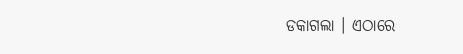ଡକାଗଲା । ଏଠାରେ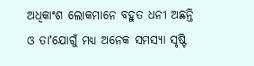ଅଧିକାଂଶ ଲୋକମାନେ ବହୁତ ଧନୀ ଅଛନ୍ତି ଓ ତାʼଯୋଗୁଁ ମଧ୍ୟ ଅନେକ ସମସ୍ୟା ସୃଷ୍ଟି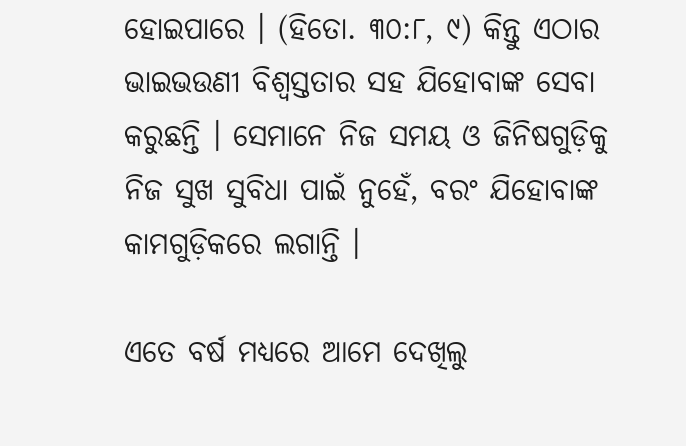ହୋଇପାରେ । (ହିତୋ. ୩୦:୮, ୯) କିନ୍ତୁ ଏଠାର ଭାଇଭଉଣୀ ବିଶ୍ୱସ୍ତତାର ସହ ଯିହୋବାଙ୍କ ସେବା କରୁଛନ୍ତି । ସେମାନେ ନିଜ ସମୟ ଓ ଜିନିଷଗୁଡ଼ିକୁ ନିଜ ସୁଖ ସୁବିଧା ପାଇଁ ନୁହେଁ, ବରଂ ଯିହୋବାଙ୍କ କାମଗୁଡ଼ିକରେ ଲଗାନ୍ତି ।

ଏତେ ବର୍ଷ ମଧ୍ୟରେ ଆମେ ଦେଖିଲୁ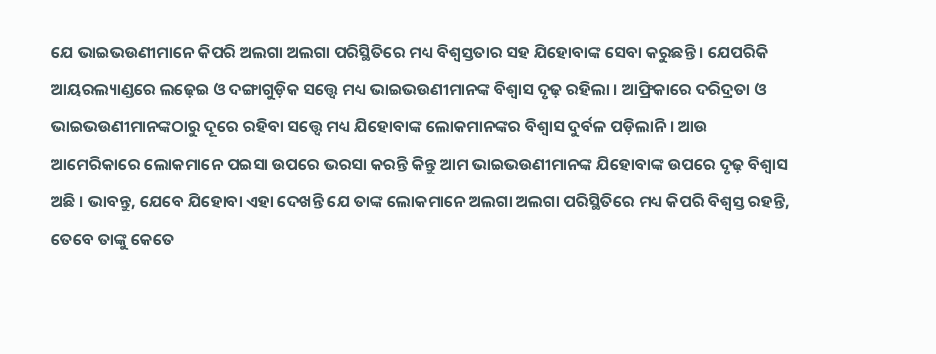ଯେ ଭାଇଭଉଣୀମାନେ କିପରି ଅଲଗା ଅଲଗା ପରିସ୍ଥିତିରେ ମଧ୍ୟ ବିଶ୍ୱସ୍ତତାର ସହ ଯିହୋବାଙ୍କ ସେବା କରୁଛନ୍ତି । ଯେପରିକି ଆୟରଲ୍ୟାଣ୍ଡରେ ଲଢ଼େଇ ଓ ଦଙ୍ଗାଗୁଡ଼ିକ ସତ୍ତ୍ୱେ ମଧ୍ୟ ଭାଇଭଉଣୀମାନଙ୍କ ବିଶ୍ୱାସ ଦୃଢ଼ ରହିଲା । ଆଫ୍ରିକାରେ ଦରିଦ୍ରତା ଓ ଭାଇଭଉଣୀମାନଙ୍କଠାରୁ ଦୂରେ ରହିବା ସତ୍ତ୍ୱେ ମଧ୍ୟ ଯିହୋବାଙ୍କ ଲୋକମାନଙ୍କର ବିଶ୍ୱାସ ଦୁର୍ବଳ ପଡ଼ିଲାନି । ଆଉ ଆମେରିକାରେ ଲୋକମାନେ ପଇସା ଉପରେ ଭରସା କରନ୍ତି କିନ୍ତୁ ଆମ ଭାଇଭଉଣୀମାନଙ୍କ ଯିହୋବାଙ୍କ ଉପରେ ଦୃଢ଼ ବିଶ୍ୱାସ ଅଛି । ଭାବନ୍ତୁ, ଯେବେ ଯିହୋବା ଏହା ଦେଖନ୍ତି ଯେ ତାଙ୍କ ଲୋକମାନେ ଅଲଗା ଅଲଗା ପରିସ୍ଥିତିରେ ମଧ୍ୟ କିପରି ବିଶ୍ୱସ୍ତ ରହନ୍ତି, ତେବେ ତାଙ୍କୁ କେତେ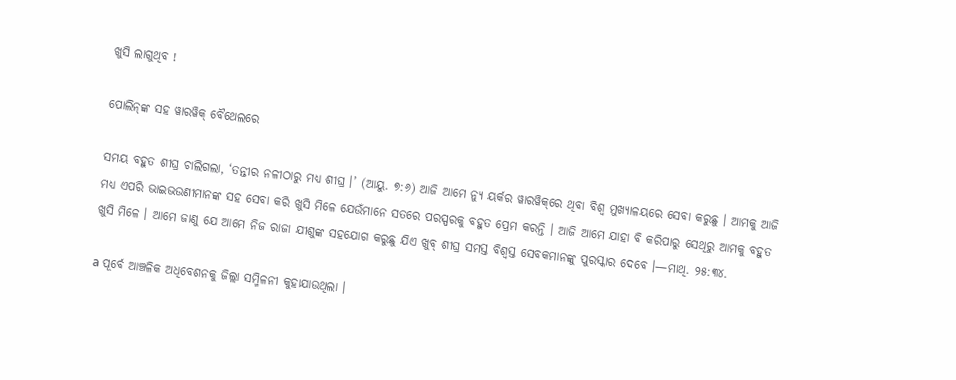ଖୁସି ଲାଗୁଥିବ !

ପୋଲିନ୍‌ଙ୍କ ସହ ୱାରୱିକ୍‌ ବୈଥେଲରେ

ସମୟ ବହୁତ ଶୀଘ୍ର ଚାଲିଗଲା, ‘ତନ୍ତୀର ନଳୀଠାରୁ ମଧ୍ୟ ଶୀଘ୍ର ।’ (ଆୟୁ. ୭:୬) ଆଜି ଆମେ ନ୍ୟୁ ୟର୍କର ୱାରୱିକ୍‌ରେ ଥିବା ବିଶ୍ୱ ମୁଖ୍ୟାଳୟରେ ସେବା କରୁଛୁ । ଆମକୁ ଆଜି ମଧ୍ୟ ଏପରି ଭାଇଭଉଣୀମାନଙ୍କ ସହ ସେବା କରି ଖୁସି ମିଳେ ଯେଉଁମାନେ ସତରେ ପରସ୍ପରକୁ ବହୁତ ପ୍ରେମ କରନ୍ତି । ଆଜି ଆମେ ଯାହା ବି କରିପାରୁ ସେଥିରୁ ଆମକୁ ବହୁତ ଖୁସି ମିଳେ । ଆମେ ଜାଣୁ ଯେ ଆମେ ନିଜ ରାଜା ଯୀଶୁଙ୍କ ସହଯୋଗ କରୁଛୁ ଯିଏ ଖୁବ୍‌ ଶୀଘ୍ର ସମସ୍ତ ବିଶ୍ୱସ୍ତ ସେବକମାନଙ୍କୁ ପୁରସ୍କାର ଦେବେ ।—ମାଥି. ୨୫:୩୪.

a ପୂର୍ବେ ଆଞ୍ଚଳିକ ଅଧିବେଶନକୁ ଜିଲ୍ଲା ସମ୍ମିଳନୀ କୁହାଯାଉଥିଲା ।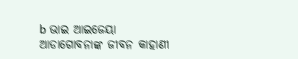b ଭାଇ ଆଇଜେୟା ଆଡାଗୋବନାଙ୍କ ଜୀବନ କାହାଣୀ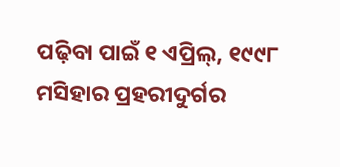ପଢ଼ିବା ପାଇଁ ୧ ଏପ୍ରିଲ୍‌, ୧୯୯୮ ମସିହାର ପ୍ରହରୀଦୁର୍ଗର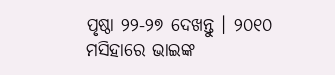ପୃଷ୍ଠା ୨୨-୨୭ ଦେଖନ୍ତୁ । ୨୦୧୦ ମସିହାରେ ଭାଇଙ୍କ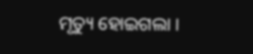ମୃତ୍ୟୁ ହୋଇଗଲା ।